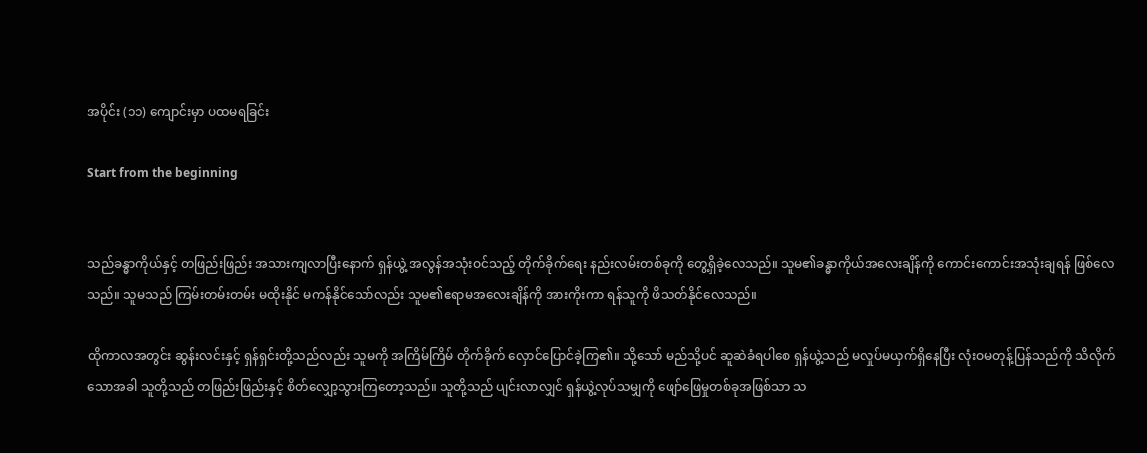အပိုင်း (၁၁) ကျောင်းမှာ ပထမရခြင်း

Start from the beginning


သည်ခန္ဓာကိုယ်နှင့် တဖြည်းဖြည်း အသားကျလာပြီးနောက် ရှန်ယွဲ့ အလွန်အသုံးဝင်သည့် တိုက်ခိုက်ရေး နည်းလမ်းတစ်ခုကို တွေ့ရှိခဲ့လေသည်။ သူမ၏ခန္ဓာကိုယ်အလေးချိန်ကို ကောင်းကောင်းအသုံးချရန် ဖြစ်လေသည်။ သူမသည် ကြမ်းတမ်းတမ်း မထိုးနိုင် မကန်နိုင်သော်လည်း သူမ၏ဧရာမအလေးချိန်ကို အားကိုးကာ ရန်သူကို ဖိသတ်နိုင်လေသည်။

ထိုကာလအတွင်း ဆွန်းလင်းနှင့် ရှန်ရှင်းတို့သည်လည်း သူမကို အကြိမ်ကြိမ် တိုက်ခိုက် လှောင်ပြောင်ခဲ့ကြ၏။ သို့သော် မည်သို့ပင် ဆူဆဲခံရပါစေ ရှန်ယွဲ့သည် မလှုပ်မယှက်ရှိနေပြီး လုံးဝမတုန့်ပြန်သည်ကို သိလိုက်သောအခါ သူတို့သည် တဖြည်းဖြည်းနှင့် စိတ်လျှော့သွားကြတော့သည်။ သူတို့သည် ပျင်းလာလျှင် ရှန်ယွဲ့လုပ်သမျှကို ဖျော်ဖြေမှုတစ်ခုအဖြစ်သာ သ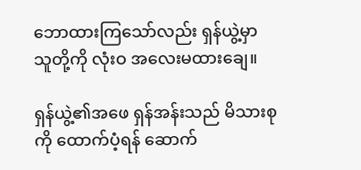ဘောထားကြသော်လည်း ရှန်ယွဲ့မှာ သူတို့ကို လုံးဝ အလေးမထားချေ။

ရှန်ယွဲ့၏အဖေ ရှန်အန်းသည် မိသားစုကို ထောက်ပံ့ရန် ဆောက်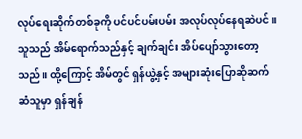လုပ်ရေးဆိုက်တစ်ခုကို ပင်ပင်ပမ်းပမ်း အလုပ်လုပ်နေရဆဲပင်။ သူသည် အိမ်ရောက်သည်နှင့် ချက်ချင်း အိပ်ပျော်သွားတော့သည်။ ထို့ကြောင့် အိမ်တွင် ရှန်ယွဲ့နှင့် အများဆုံးပြောဆိုဆက်ဆံသူမှာ ရှန်ချန်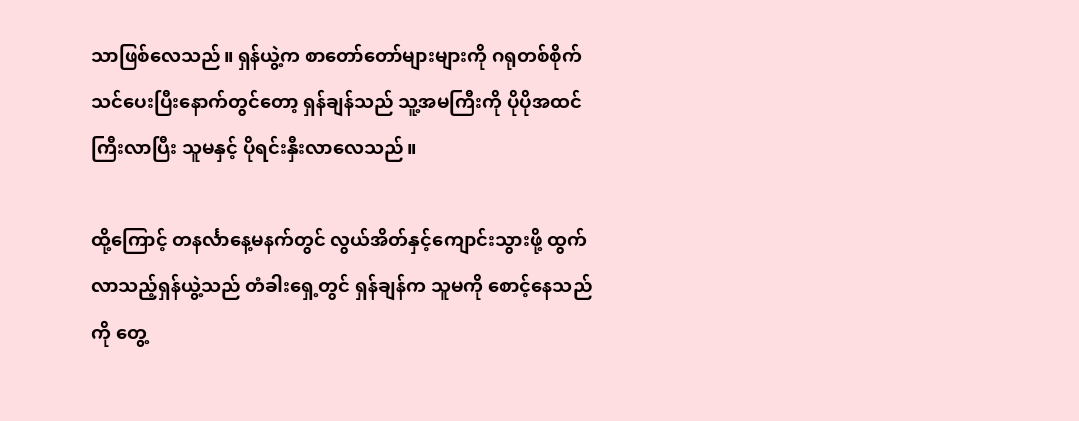သာဖြစ်လေသည်။ ရှန်ယွဲ့က စာတော်တော်များများကို ဂရုတစ်စိုက်သင်ပေးပြီးနောက်တွင်တော့ ရှန်ချန်သည် သူ့အမကြီးကို ပိုပိုအထင်ကြီးလာပြီး သူမနှင့် ပိုရင်းနှီးလာလေသည်။

ထို့ကြောင့် တနင်္လာနေ့မနက်တွင် လွယ်အိတ်နှင့်ကျောင်းသွားဖို့ ထွက်လာသည့်ရှန်ယွဲ့သည် တံခါးရှေ့တွင် ရှန်ချန်က သူမကို စောင့်နေသည်ကို တွေ့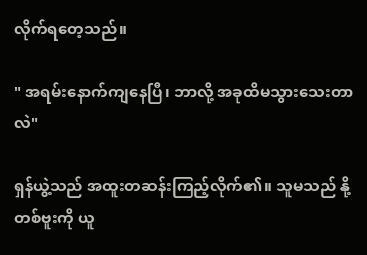လိုက်ရတေ့သည်။

" အရမ်းနောက်ကျနေပြီ၊ ဘာလို့ အခုထိမသွားသေးတာလဲ"

ရှန်ယွဲ့သည် အထူးတဆန်းကြည့်လိုက်၏။ သူမသည် နို့တစ်ဗူးကို ယူ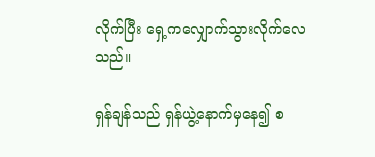လိုက်ပြီး ရှေ့ကလျှောက်သွားလိုက်လေသည်။

ရှန်ချန်သည် ရှန်ယွဲ့နောက်မှနေ၍ စ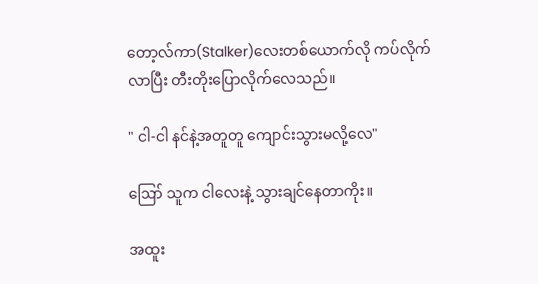တော့လ်ကာ(Stalker)လေးတစ်ယောက်လို ကပ်လိုက်လာပြီး တီးတိုးပြောလိုက်လေသည်။

" ငါ-ငါ နင်နဲ့အတူတူ ကျောင်းသွားမလို့လေ"

ဪ သူက ငါလေးနဲ့ သွားချင်နေတာကိုး။

အထူး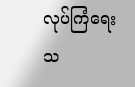လုပ်ကြံရေးသ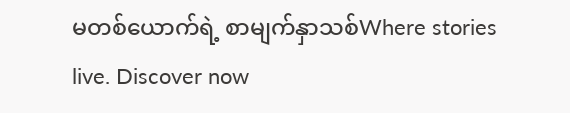မတစ်ယောက်ရဲ့ စာမျက်နှာသစ်Where stories live. Discover now